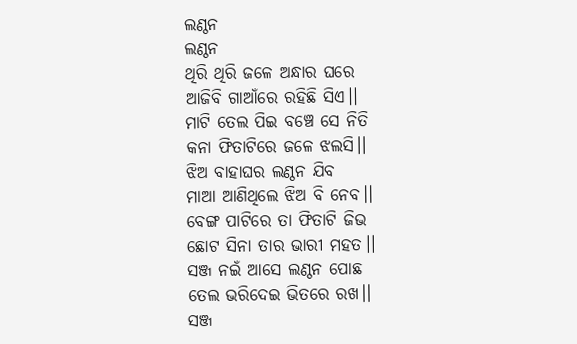ଲଣ୍ଠନ
ଲଣ୍ଠନ
ଥିରି ଥିରି ଜଳେ ଅନ୍ଧାର ଘରେ
ଆଜିବି ଗାଆଁରେ ରହିଛି ସିଏ।।
ମାଟି ତେଲ ପିଇ ବଞ୍ଚେ ସେ ନିତି
କନା ଫିତାଟିରେ ଜଳେ ଝଲସି।।
ଝିଅ ବାହାଘର ଲଣ୍ଠନ ଯିବ
ମାଆ ଆଣିଥିଲେ ଝିଅ ବି ନେବ।।
ବେଙ୍ଗ ପାଟିରେ ତା ଫିତାଟି ଜିଭ
ଛୋଟ ସିନା ତାର ଭାରୀ ମହତ।।
ସଞ୍ଜ ନଇଁ ଆସେ ଲଣ୍ଠନ ପୋଛ
ତେଲ ଭରିଦେଇ ଭିତରେ ରଖ।।
ସଞ୍ଜ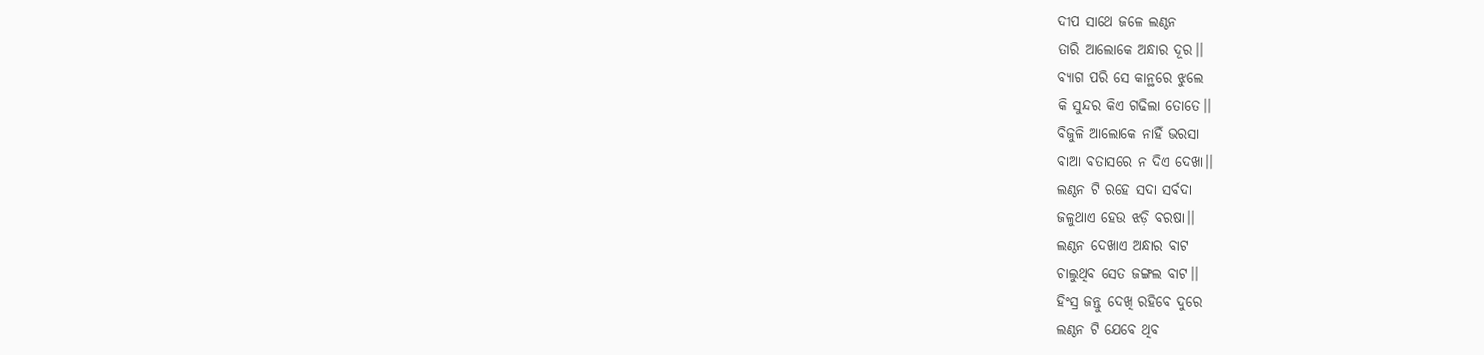ଦୀପ ସାଥେ ଜଳେ ଲଣ୍ଠନ
ତାରି ଆଲୋକେ ଅନ୍ଧାର ଦୂର।।
ବ୍ୟାଗ ପରି ସେ କାନ୍ଥରେ ଝୁଲେ
କି ସୁନ୍ଦର କିଏ ଗଢିଲା ତୋତେ।।
ବିଜୁଳି ଆଲୋକେ ନାହିଁ ଭରସା
ବାଆ ବତାସରେ ନ ଦିଏ ଦେଖା।।
ଲଣ୍ଠନ ଟି ରହେ ସଦା ସର୍ବଦା
ଜଳୁଥାଏ ହେଉ ଝଡ଼ି ବରଷା।।
ଲଣ୍ଠନ ଦେଖାଏ ଅନ୍ଧାର ବାଟ
ଚାଲୁଥିବ ସେତ ଜଙ୍ଗଲ ବାଟ।।
ହିଂସ୍ର ଜନ୍ତୁ ଦେଖି ରହିବେ ଦୁରେ
ଲଣ୍ଠନ ଟି ଯେବେ ଥିବ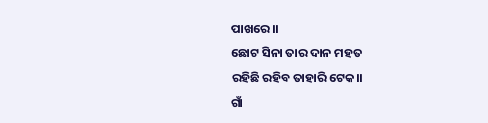ପାଖରେ।।
ଛୋଟ ସିନା ତାର ଦାନ ମହତ
ରହିଛି ରହିବ ତାହାରି ଟେକ।।
ଗାଁ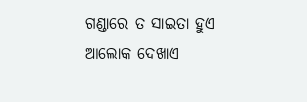ଗଣ୍ଡାରେ ତ ସାଇତା ହୁଏ
ଆଲୋକ ଦେଖାଏ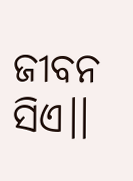ଜୀବନ ସିଏ।।